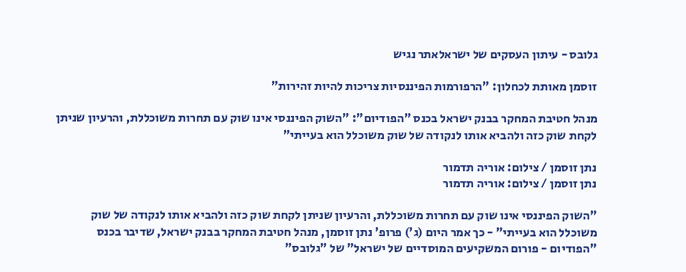גלובס - עיתון העסקים של ישראלאתר נגיש

זוסמן מאותת לכחלון: "הרפורמות הפיננסיות צריכות להיות זהירות"

מנהל חטיבת המחקר בבנק ישראל בכנס "הפודיום": "השוק הפיננסי אינו שוק עם תחרות משוכללת, והרעיון שניתן לקחת שוק כזה ולהביא אותו לנקודה של שוק משוכלל הוא בעייתי"

נתן זוסמן / צילום: אוריה תדמור
נתן זוסמן / צילום: אוריה תדמור

"השוק הפיננסי אינו שוק עם תחרות משוכללת, והרעיון שניתן לקחת שוק כזה ולהביא אותו לנקודה של שוק משוכלל הוא בעייתי" - כך אמר היום (ג') פרופ' נתן זוסמן, מנהל חטיבת המחקר בבנק ישראל, שדיבר בכנס "הפודיום - פורום המשקיעים המוסדיים של ישראל" של "גלובס"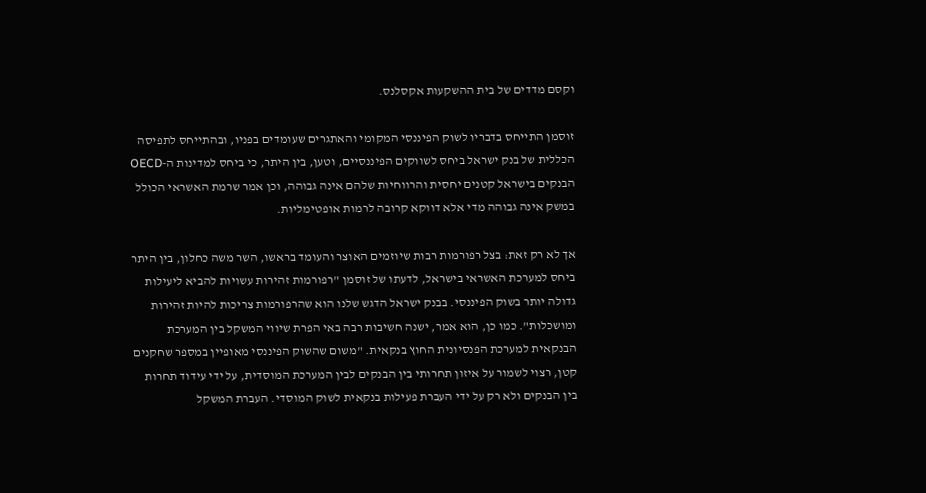וקסם מדדים של בית ההשקעות אקסלנס.

זוסמן התייחס בדבריו לשוק הפיננסי המקומי והאתגרים שעומדים בפניו, ובהתייחס לתפיסה הכללית של בנק ישראל ביחס לשווקים הפיננסיים, וטען, בין היתר, כי ביחס למדינות ה-OECD הבנקים בישראל קטנים יחסית והרווחיות שלהם אינה גבוהה, וכן אמר שרמת האשראי הכולל במשק אינה גבוהה מדי אלא דווקא קרובה לרמות אופטימליות.

אך לא רק זאת: בצל רפורמות רבות שיוזמים האוצר והעומד בראשו, השר משה כחלון, בין היתר ביחס למערכת האשראי בישראל, לדעתו של זוסמן "רפורמות זהירות עשויות להביא ליעילות גדולה יותר בשוק הפיננסי. בבנק ישראל הדגש שלנו הוא שהרפורמות צריכות להיות זהירות ומושכלות". כמו כן, הוא אמר, ישנה חשיבות רבה באי הפרת שיווי המשקל בין המערכת הבנקאית למערכת הפנסיונית החוץ בנקאית. "משום שהשוק הפיננסי מאופיין במספר שחקנים קטן, רצוי לשמור על איזון תחרותי בין הבנקים לבין המערכת המוסדית, על ידי עידוד תחרות בין הבנקים ולא רק על ידי העברת פעילות בנקאית לשוק המוסדי. העברת המשקל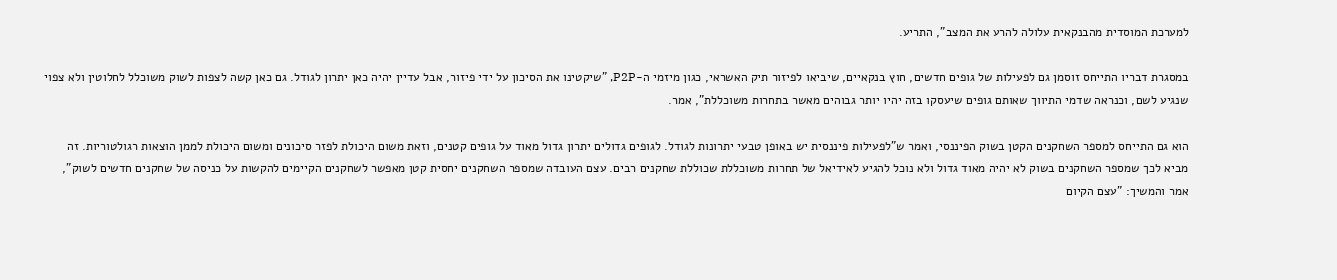למערכת המוסדית מהבנקאית עלולה להרע את המצב", התריע.

במסגרת דבריו התייחס זוסמן גם לפעילות של גופים חדשים, חוץ בנקאיים, שיביאו לפיזור תיק האשראי, כגון מיזמי ה-P2P, "שיקטינו את הסיכון על ידי פיזור, אבל עדיין יהיה כאן יתרון לגודל. גם כאן קשה לצפות לשוק משוכלל לחלוטין ולא צפוי שנגיע לשם, וכנראה שדמי התיווך שאותם גופים שיעסקו בזה יהיו יותר גבוהים מאשר בתחרות משוכללת", אמר.

הוא גם התייחס למספר השחקנים הקטן בשוק הפיננסי, ואמר ש"לפעילות פיננסית יש באופן טבעי יתרונות לגודל. לגופים גדולים יתרון גדול מאוד על גופים קטנים, וזאת משום היכולת לפזר סיכונים ומשום היכולת לממן הוצאות רגולטוריות. זה מביא לכך שמספר השחקנים בשוק לא יהיה מאוד גדול ולא נוכל להגיע לאידיאל של תחרות משוכללת שכוללת שחקנים רבים. עצם העובדה שמספר השחקנים יחסית קטן מאפשר לשחקנים הקיימים להקשות על כניסה של שחקנים חדשים לשוק", אמר והמשיך: "עצם הקיום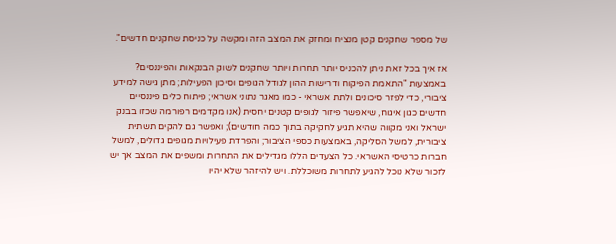של מספר שחקנים קטן מנציח ומחזק את המצב הזה ומקשה על כניסת שחקנים חדשים".

אז איך בכל זאת ניתן להכניס יותר תחרות ויותר שחקנים לשוק הבנקאות והפיננסים? באמצעות "התאמת הפיקוח ודרישות ההון לגודל הגופים וסיכון הפעילות; מתן גישה למידע ציבורי, כדי לפזר סיכונים ולתת אשראי - כמו מאגר נתוני אשראי; פיתוח כלים פיננסיים חדשים כגון איגוח, שיאפשר פיזור לגופים קטנים יחסית (אנו מקדמים רפורמה שכזו בבנק ישראל ואני מקווה שהיא תגיע לחקיקה בתוך כמה חודשים); ואפשר גם להקים תשתית ציבורית, למשל הסליקה, באמצעות כספי הציבור; והפרדת פעילויות מגופים גדולים, למשל חברות כרטיסי האשראי. כל הצעדים הללו מגדילים את התחרות ומשפים את המצב אך יש לזכור שלא נוכל להגיע לתחרות משוכללת. ויש להיזהר שלא יהיו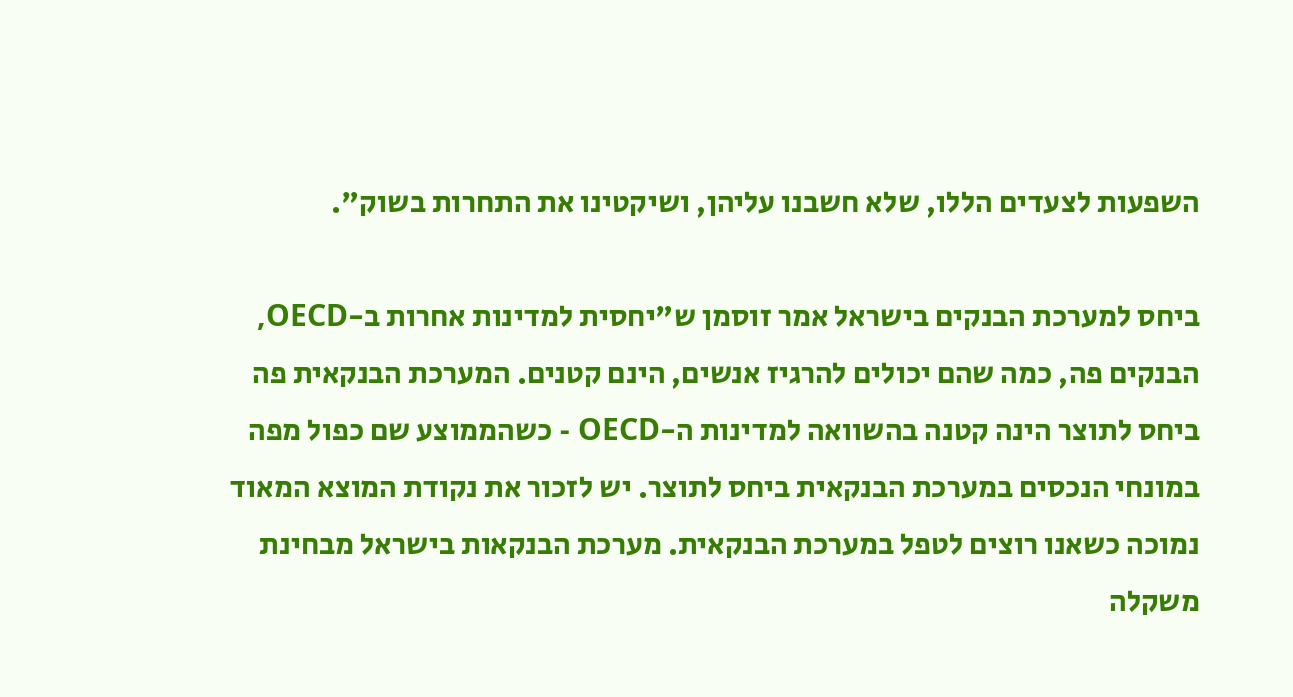השפעות לצעדים הללו, שלא חשבנו עליהן, ושיקטינו את התחרות בשוק".

ביחס למערכת הבנקים בישראל אמר זוסמן ש"יחסית למדינות אחרות ב-OECD, הבנקים פה, כמה שהם יכולים להרגיז אנשים, הינם קטנים. המערכת הבנקאית פה ביחס לתוצר הינה קטנה בהשוואה למדינות ה-OECD - כשהממוצע שם כפול מפה במונחי הנכסים במערכת הבנקאית ביחס לתוצר. יש לזכור את נקודת המוצא המאוד נמוכה כשאנו רוצים לטפל במערכת הבנקאית. מערכת הבנקאות בישראל מבחינת משקלה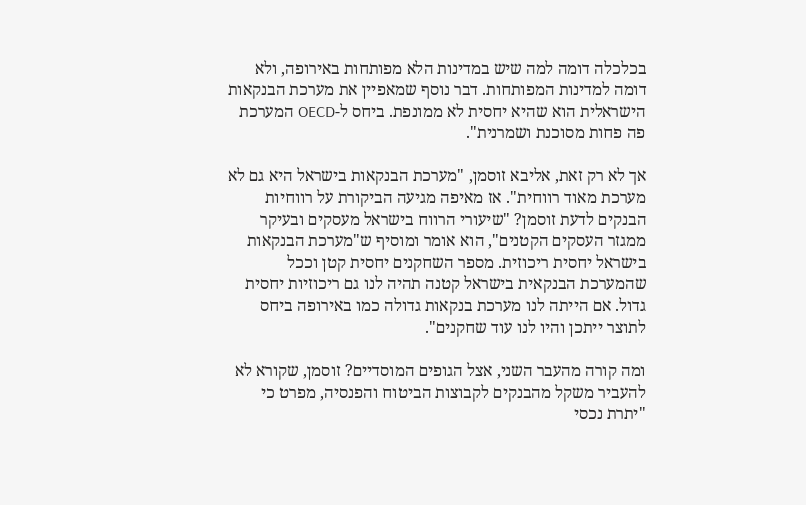בכלכלה דומה למה שיש במדינות הלא מפותחות באירופה, ולא דומה למדינות המפותחות. דבר נוסף שמאפיין את מערכת הבנקאות הישראלית הוא שהיא יחסית לא ממונפת. ביחס ל-OECD המערכת פה פחות מסוכנת ושמרנית".

אך לא רק זאת, אליבא זוסמן, "מערכת הבנקאות בישראל היא גם לא מערכת מאוד רווחית". אז מאיפה מגיעה הביקורת על רווחיות הבנקים לדעת זוסמן? "שיעורי הרווח בישראל מעסקים ובעיקר ממגזר העסקים הקטנים", הוא אומר ומוסיף ש"מערכת הבנקאות בישראל יחסית ריכוזית. מספר השחקנים יחסית קטן וככל שהמערכת הבנקאית בישראל קטנה תהיה לנו גם ריכוזיות יחסית גדול. אם הייתה לנו מערכת בנקאות גדולה כמו באירופה ביחס לתוצר ייתכן והיו לנו עוד שחקנים".

ומה קורה מהעבר השני, אצל הגופים המוסדיים? זוסמן, שקורא לא להעביר משקל מהבנקים לקבוצות הביטוח והפנסיה, מפרט כי "יתרת נכסי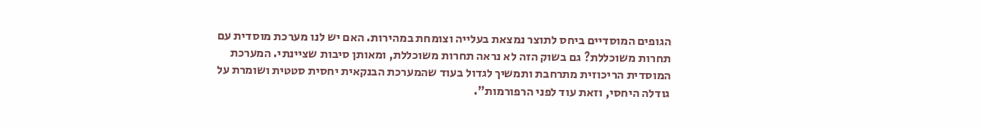הגופים המוסדיים ביחס לתוצר נמצאת בעלייה וצומחת במהירות. האם יש לנו מערכת מוסדית עם תחרות משוכללת? גם בשוק הזה לא נראה תחרות משוכללת, ומאותן סיבות שציינתי. המערכת המוסדית הריכוזית מתרחבת ותמשיך לגדול בעוד שהמערכת הבנקאית יחסית סטטית ושומרת על גודלה היחסי, וזאת עוד לפני הרפורמות".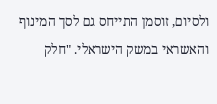ולסיום, זוסמן התייחס גם לסך המינוף והאשראי במשק הישראלי. "חלק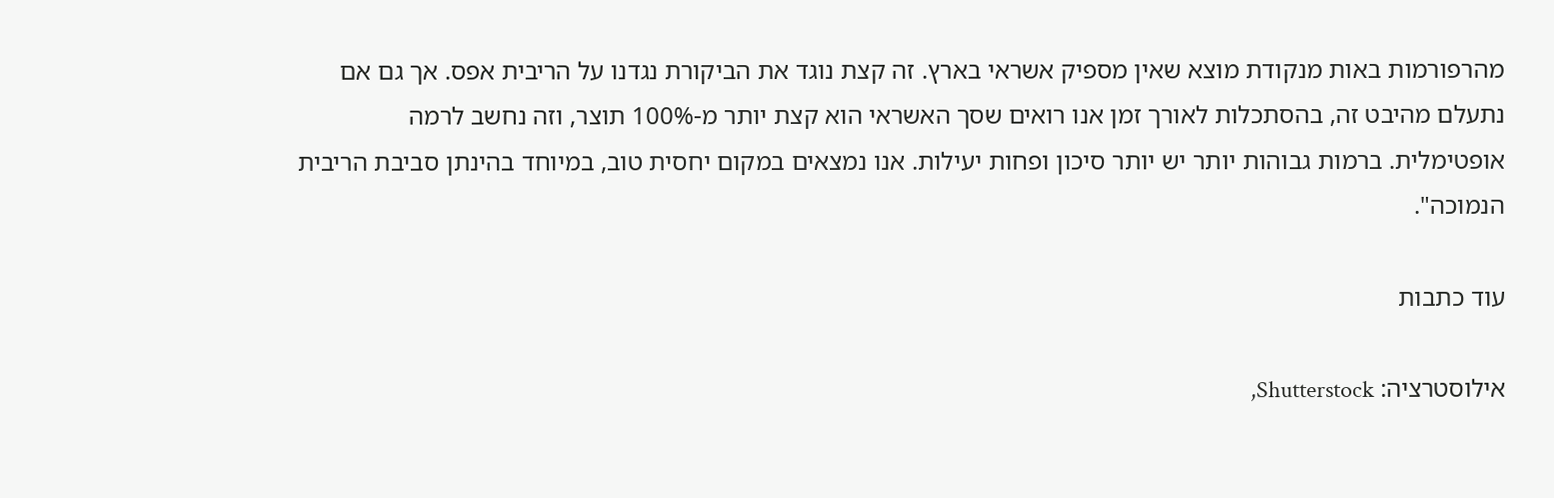מהרפורמות באות מנקודת מוצא שאין מספיק אשראי בארץ. זה קצת נוגד את הביקורת נגדנו על הריבית אפס. אך גם אם נתעלם מהיבט זה, בהסתכלות לאורך זמן אנו רואים שסך האשראי הוא קצת יותר מ-100% תוצר, וזה נחשב לרמה אופטימלית. ברמות גבוהות יותר יש יותר סיכון ופחות יעילות. אנו נמצאים במקום יחסית טוב, במיוחד בהינתן סביבת הריבית הנמוכה".

עוד כתבות

אילוסטרציה: Shutterstock,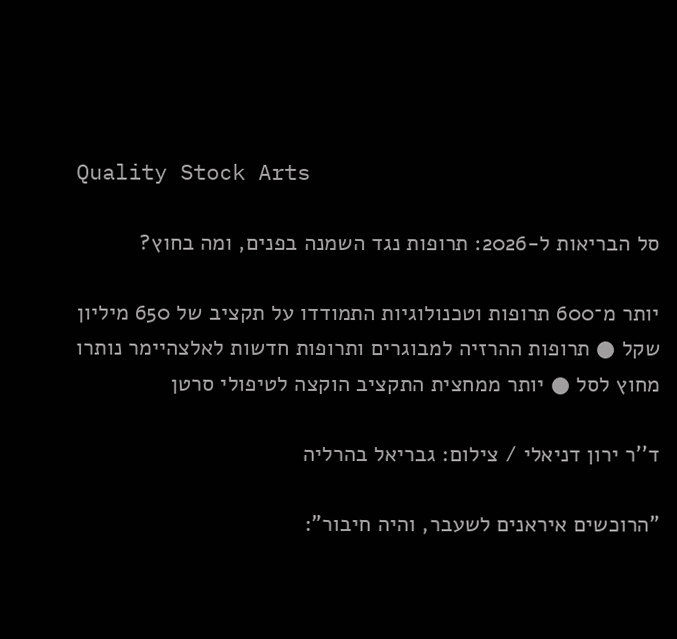Quality Stock Arts

סל הבריאות ל-2026: תרופות נגד השמנה בפנים, ומה בחוץ?

יותר מ־600 תרופות וטכנולוגיות התמודדו על תקציב של 650 מיליון שקל ● תרופות ההרזיה למבוגרים ותרופות חדשות לאלצהיימר נותרו מחוץ לסל ● יותר ממחצית התקציב הוקצה לטיפולי סרטן

ד''ר ירון דניאלי / צילום: גבריאל בהרליה

"הרוכשים איראנים לשעבר, והיה חיבור":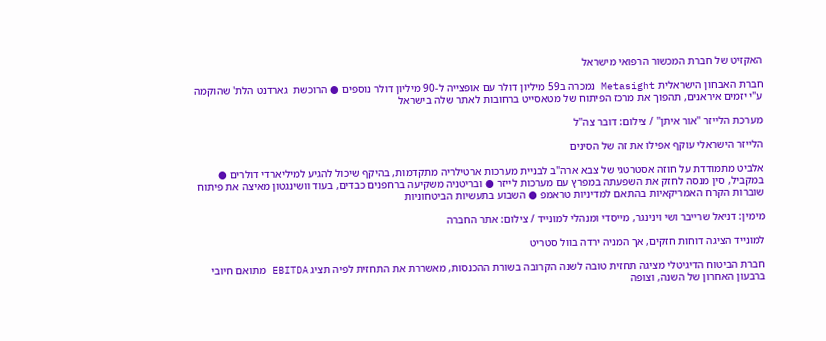האקזיט של חברת המכשור הרפואי מישראל

חברת האבחון הישראלית Metasight נמכרה ב59 מיליון דולר עם אופצייה ל-90 מיליון דולר נוספים ● הרוכשת  גארדנט הלת' שהוקמה ע"י יזמים איראנים, תהפוך את מרכז הפיתוח של מטאסייט ברחובות לאתר שלה בישראל

מערכת הלייזר ''אור איתן'' / צילום: דובר צה''ל

הלייזר הישראלי עוקף אפילו את זה של הסינים

אלביט מתמודדת על חוזה אסטרטגי של צבא ארה"ב לבניית מערכות ארטילריה מתקדמות, בהיקף שיכול להגיע למיליארדי דולרים ● במקביל, סין מנסה לחזק את השפעתה במפרץ עם מערכות לייזר ● ובריטניה משקיעה ברחפנים כבדים, בעוד וושינגטון מאיצה את פיתוח שוברות הקרח האמריקאיות בהתאם למדיניות טראמפ ● השבוע בתעשיות הביטחוניות

מימין: דניאל שרייבר ושי וינינגר, מייסדי ומנהלי למונייד / צילום: אתר החברה

למונייד הציגה דוחות חזקים, אך המניה ירדה בוול סטריט

חברת הביטוח הדיגיטלי מציגה תחזית טובה לשנה הקרובה בשורת ההכנסות, מאשררת את התחזית לפיה תציג EBITDA מתואם חיובי ברבעון האחרון של השנה, וצופה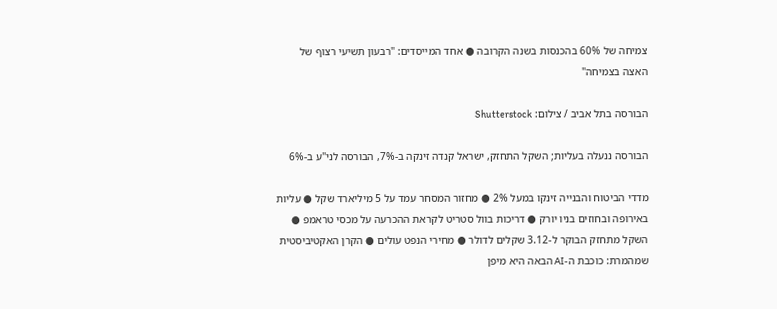צמיחה של 60% בהכנסות בשנה הקרובה ● אחד המייסדים: "רבעון תשיעי רצוף של האצה בצמיחה"

הבורסה בתל אביב / צילום: Shutterstock

הבורסה ננעלה בעליות; השקל התחזק, ישראל קנדה זינקה ב-7%, הבורסה לני"ע ב-6%

מדדי הביטוח והבנייה זינקו במעל 2% ● מחזור המסחר עמד על 5 מיליארד שקל ● עליות באירופה ובחוזים בניו יורק ● דריכות בוול סטריט לקראת ההכרעה על מכסי טראמפ ● השקל מתחזק הבוקר ל-3.12 שקלים לדולר ● מחירי הנפט עולים ● הקרן האקטיביסטית שמהמרת: כוכבת ה-AI הבאה היא מיפן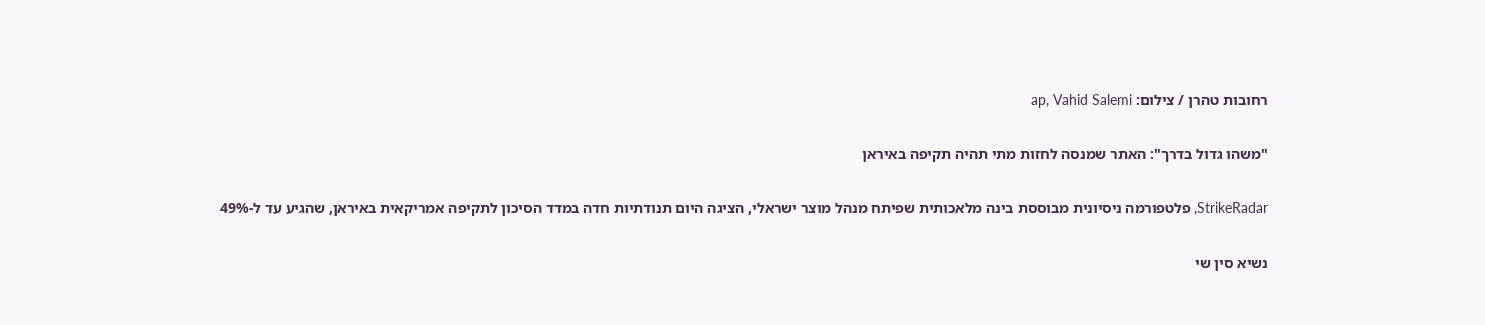רחובות טהרן / צילום: ap, Vahid Salemi

"משהו גדול בדרך": האתר שמנסה לחזות מתי תהיה תקיפה באיראן

StrikeRadar, פלטפורמה ניסיונית מבוססת בינה מלאכותית שפיתח מנהל מוצר ישראלי, הציגה היום תנודתיות חדה במדד הסיכון לתקיפה אמריקאית באיראן, שהגיע עד ל-49%

נשיא סין שי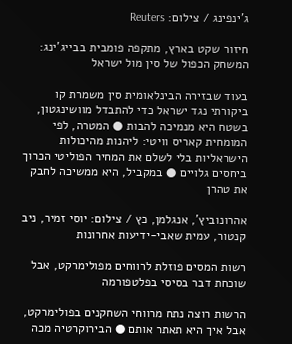ג'ינפינג / צילום: Reuters

חיזור שקט בארץ, מתקפה פומבית בבייג'ינג: המשחק הכפול של סין מול ישראל

בעוד שבזירה הבינלאומית סין משמרת קו ביקורתי נגד ישראל כדי להתבדל מוושינגטון, בשטח היא מנמיכה להבות ● המטרה, לפי המומחית קאריס וויטי: ליהנות מהיכולות הישראליות בלי לשלם את המחיר הפוליטי הכרוך ביחסים גלויים ● במקביל, היא ממשיכה לחבק את טהרן

אהרונוביץ', אנגלמן, כץ / צילום: יוסי זמיר, ניב קנטור, עמית שאבי-ידיעות אחרונות

רשות המסים פוזלת לרווחים מפולימרקט, אבל שוכחת דבר בסיסי בפלטפורמה

הרשות רוצה נתח מרווחי השחקנים בפולימרקט, אבל איך היא תאתר אותם ● הבירוקרטיה מכה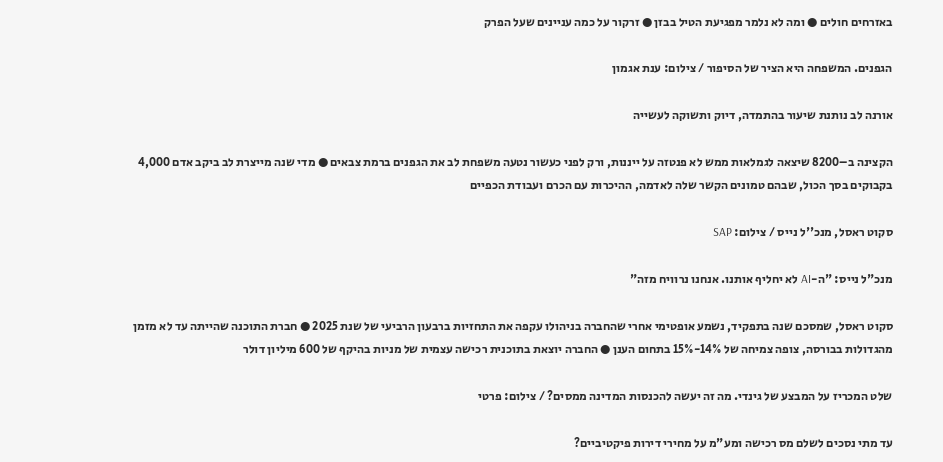באזרחים חולים ● ומה לא נלמר מפגיעת הטיל בבזן ● זרקור על כמה עניינים שעל הפרק

הגפנים. המשפחה היא הציר של הסיפור / צילום: ענת אגמון

אורנה לב נותנת שיעור בהתמדה, דיוק ותשוקה לעשייה

הקצינה ב–8200 שיצאה לגמלאות ממש לא פנטזה על ייננות, ורק לפני כעשור נטעה משפחת לב את הגפנים ברמת צבאים ● מדי שנה מייצרת לב ביקב אדם 4,000 בקבוקים בסך הכול, שבהם טמונים הקשר שלה לאדמה, ההיכרות עם הכרם ועבודת הכפיים

סקוט ראסל, מנכ''ל נייס / צילום: SAP

מנכ"ל נייס: "ה-AI לא יחליף אותנו. אנחנו נרוויח מזה"

סקוט ראסל, שמסכם שנה בתפקיד, נשמע אופטימי אחרי שהחברה בניהולו עקפה את התחזיות ברבעון הרביעי של שנת 2025 ● חברת התוכנה שהייתה עד לא מזמן מהגדולות בבורסה, צופה צמיחה של 14%-15% בתחום הענן ● החברה יוצאת בתוכנית רכישה עצמית של מניות בהיקף של 600 מיליון דולר

שלט המכריז על המבצע של גינדי. מה זה יעשה להכנסות המדינה ממסים? / צילום: פרטי

עד מתי נסכים לשלם מס רכישה ומע"מ על מחירי דירות פיקטיביים?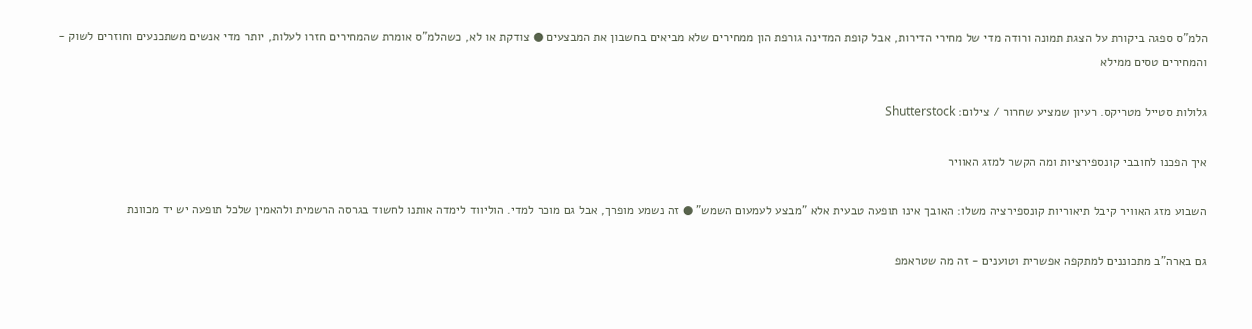הלמ"ס ספגה ביקורת על הצגת תמונה ורודה מדי של מחירי הדירות, אבל קופת המדינה גורפת הון ממחירים שלא מביאים בחשבון את המבצעים ● צודקת או לא, כשהלמ"ס אומרת שהמחירים חזרו לעלות, יותר מדי אנשים משתכנעים וחוזרים לשוק - והמחירים טסים ממילא

גלולות סטייל מטריקס. רעיון שמציע שחרור / צילום: Shutterstock

איך הפכנו לחובבי קונספירציות ומה הקשר למזג האוויר

השבוע מזג האוויר קיבל תיאוריות קונספירציה משלו: האובך אינו תופעה טבעית אלא "מבצע לעמעום השמש" ● זה נשמע מופרך, אבל גם מוכר למדי. הוליווד לימדה אותנו לחשוד בגרסה הרשמית ולהאמין שלכל תופעה יש יד מכוונת

גם בארה"ב מתכוננים למתקפה אפשרית וטוענים - זה מה שטראמפ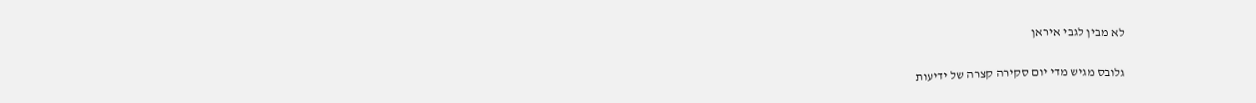לא מבין לגבי איראן

גלובס מגיש מדי יום סקירה קצרה של ידיעות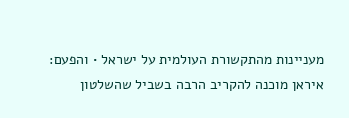מעניינות מהתקשורת העולמית על ישראל • והפעם: איראן מוכנה להקריב הרבה בשביל שהשלטון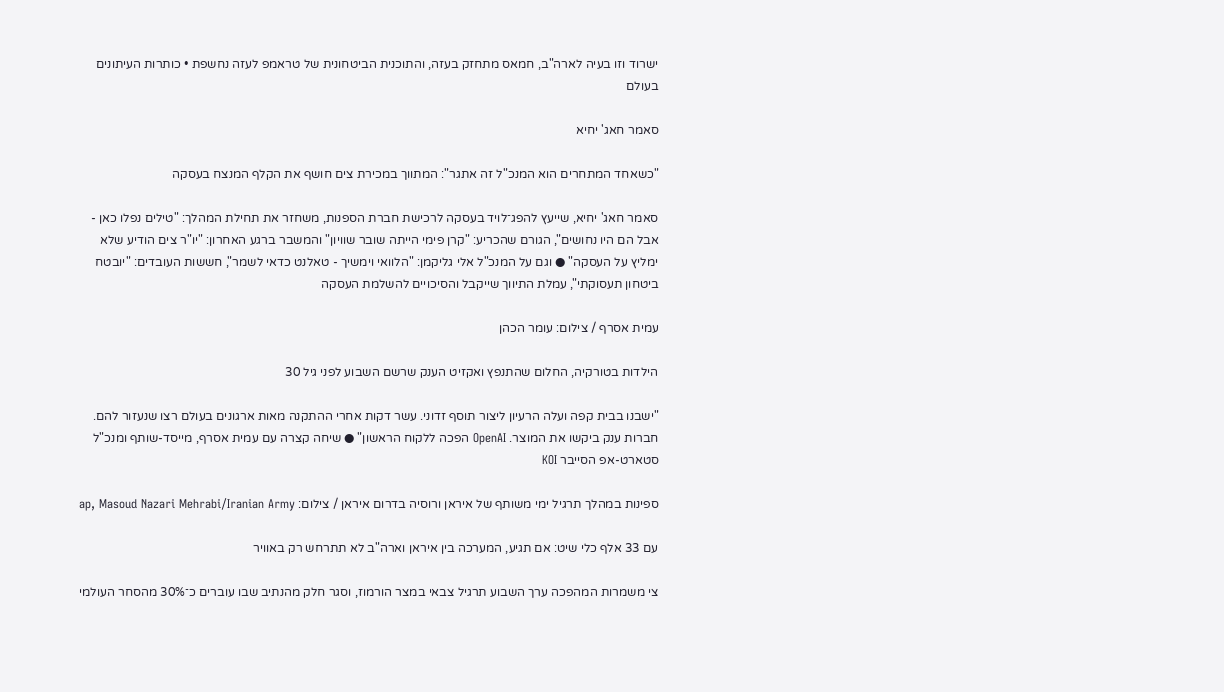ישרוד וזו בעיה לארה"ב, חמאס מתחזק בעזה, והתוכנית הביטחונית של טראמפ לעזה נחשפת • כותרות העיתונים בעולם

סאמר חאג' יחיא

"כשאחד המתחרים הוא המנכ"ל זה אתגר": המתווך במכירת צים חושף את הקלף המנצח בעסקה

סאמר חאג' יחיא, שייעץ להפג־לויד בעסקה לרכישת חברת הספנות, משחזר את תחילת המהלך: "טילים נפלו כאן - אבל הם היו נחושים", הגורם שהכריע: "קרן פימי הייתה שובר שוויון" והמשבר ברגע האחרון: "יו"ר צים הודיע שלא ימליץ על העסקה" ● וגם על המנכ"ל אלי גליקמן: "הלוואי וימשיך - טאלנט כדאי לשמר", חששות העובדים: "יובטח ביטחון תעסוקתי", עמלת התיווך שייקבל והסיכויים להשלמת העסקה

עמית אסרף / צילום: עומר הכהן

הילדות בטורקיה, החלום שהתנפץ ואקזיט הענק שרשם השבוע לפני גיל 30

"ישבנו בבית קפה ועלה הרעיון ליצור תוסף זדוני. עשר דקות אחרי ההתקנה מאות ארגונים בעולם רצו שנעזור להם. חברות ענק ביקשו את המוצר. OpenAI הפכה ללקוח הראשון" ● שיחה קצרה עם עמית אסרף, מייסד-שותף ומנכ"ל סטארט-אפ הסייבר KOI

ספינות במהלך תרגיל ימי משותף של איראן ורוסיה בדרום איראן / צילום: ap, Masoud Nazari Mehrabi/Iranian Army

עם 33 אלף כלי שיט: אם תגיע, המערכה בין איראן וארה"ב לא תתרחש רק באוויר

צי משמרות המהפכה ערך השבוע תרגיל צבאי במצר הורמוז, וסגר חלק מהנתיב שבו עוברים כ־30% מהסחר העולמי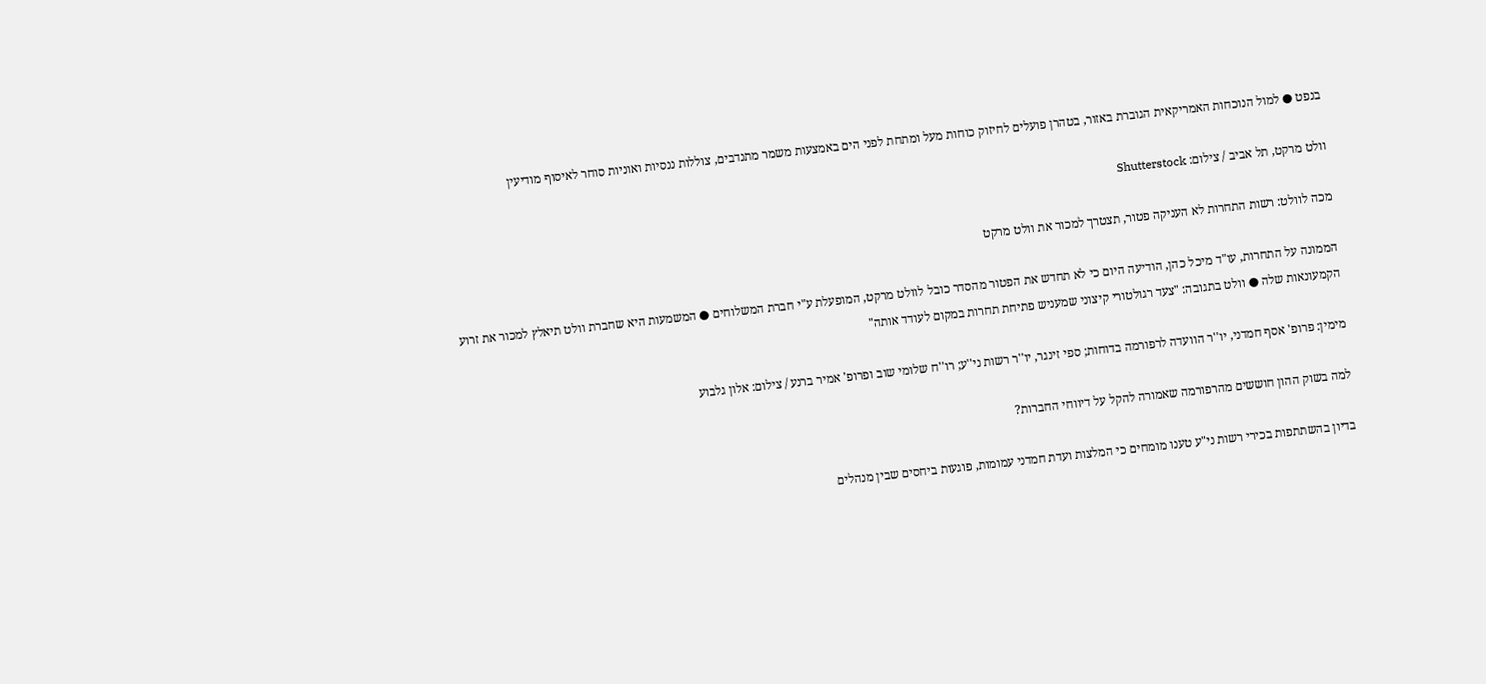בנפט ● למול הנוכחות האמריקאית הגוברת באזור, בטהרן פועלים לחיזוק כוחות מעל ומתחת לפני הים באמצעות משמר מתנדבים, צוללות ננסיות ואוניות סוחר לאיסוף מודיעין

וולט מרקט, תל אביב / צילום: Shutterstock

מכה לוולט: רשות התחרות לא העניקה פטור, תצטרך למכור את וולט מרקט

הממונה על התחרות, עו"ד מיכל כהן, הודיעה היום כי לא תחדש את הפטור מהסדר כובל לוולט מרקט, המופעלת ע"י חברת המשלוחים ● המשמעות היא שחברת וולט תיאלץ למכור את זרוע הקמעונאות שלה ● וולט בתגובה: "צעד רגולטורי קיצוני שמעניש פתיחת תחרות במקום לעודד אותה"

מימין: פרופ' אסף חמדני, יו''ר הוועדה לרפורמה בדוחות; ספי זינגר, יו''ר רשות ני''ע; רו''ח שלומי שוב ופרופ' אמיר ברנע / צילום: אלון גלבוע

למה בשוק ההון חוששים מהרפורמה שאמורה להקל על דיווחי החברות?

בדיון בהשתתפות בכירי רשות ני"ע טענו מומחים כי המלצות ועדת חמדני עמומות, פוגעות ביחסים שבין מנהלים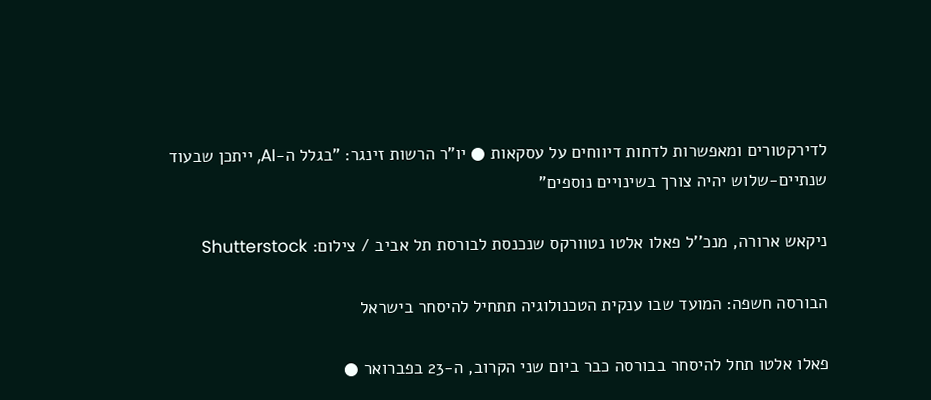לדירקטורים ומאפשרות לדחות דיווחים על עסקאות ● יו"ר הרשות זינגר: "בגלל ה-AI, ייתכן שבעוד שנתיים-שלוש יהיה צורך בשינויים נוספים"

ניקאש ארורה, מנכ''ל פאלו אלטו נטוורקס שנכנסת לבורסת תל אביב / צילום: Shutterstock

הבורסה חשפה: המועד שבו ענקית הטכנולוגיה תתחיל להיסחר בישראל

פאלו אלטו תחל להיסחר בבורסה כבר ביום שני הקרוב, ה-23 בפברואר ●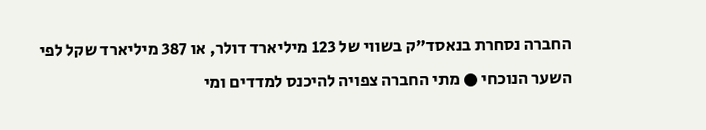החברה נסחרת בנאסד"ק בשווי של 123 מיליארד דולר, או 387 מיליארד שקל לפי השער הנוכחי ● מתי החברה צפויה להיכנס למדדים ומי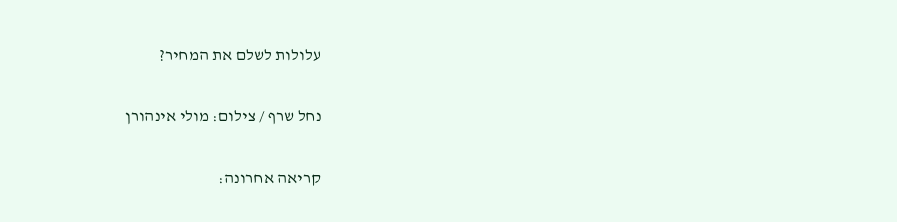עלולות לשלם את המחיר?

נחל שרף / צילום: מולי אינהורן

קריאה אחרונה: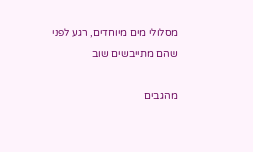מסלולי מים מיוחדים, רגע לפני שהם מתייבשים שוב

מהגבים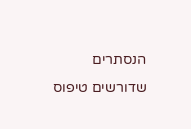הנסתרים שדורשים טיפוס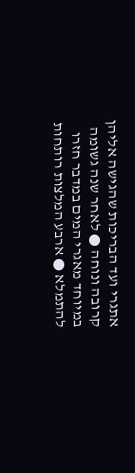אתגרי ועד הבריכות שהגישה אליהן קרובה ונוחה ● לאחר שנה גשומה במיוחד מאגרי המים במדבר חזרו להתמלא ● ארבע המלצות רותחות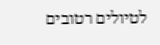לטיולים רטובים